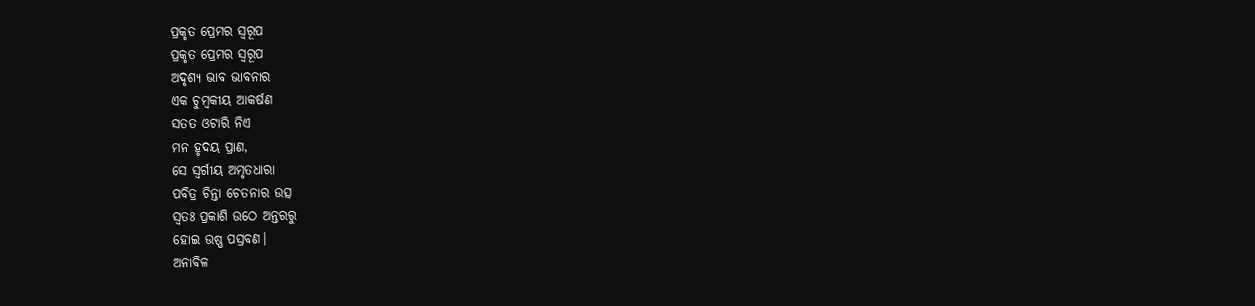ପ୍ରକୃତ ପ୍ରେମର ସ୍ଵରୂପ
ପ୍ରକୃତ ପ୍ରେମର ସ୍ଵରୂପ
ଅଦୃଶ୍ୟ ଭାବ ଭାବନାର
ଏକ ଚୁମ୍ବକୀୟ ଆକର୍ଷଣ
ସତତ ଓଟାରି ନିଏ
ମନ ହୃଦୟ ପ୍ରାଣ,
ସେ ସ୍ବର୍ଗୀୟ ଅମୃତଧାରା
ପବିତ୍ର ଚିନ୍ତା ଚେତନାର ଉତ୍ସ
ସ୍ଵତଃ ପ୍ରକାଶି ଉଠେ ଅନ୍ତରରୁ
ହୋଇ ଉଷ୍ଣ ପସ୍ରବଣ।
ଅନାବିଳ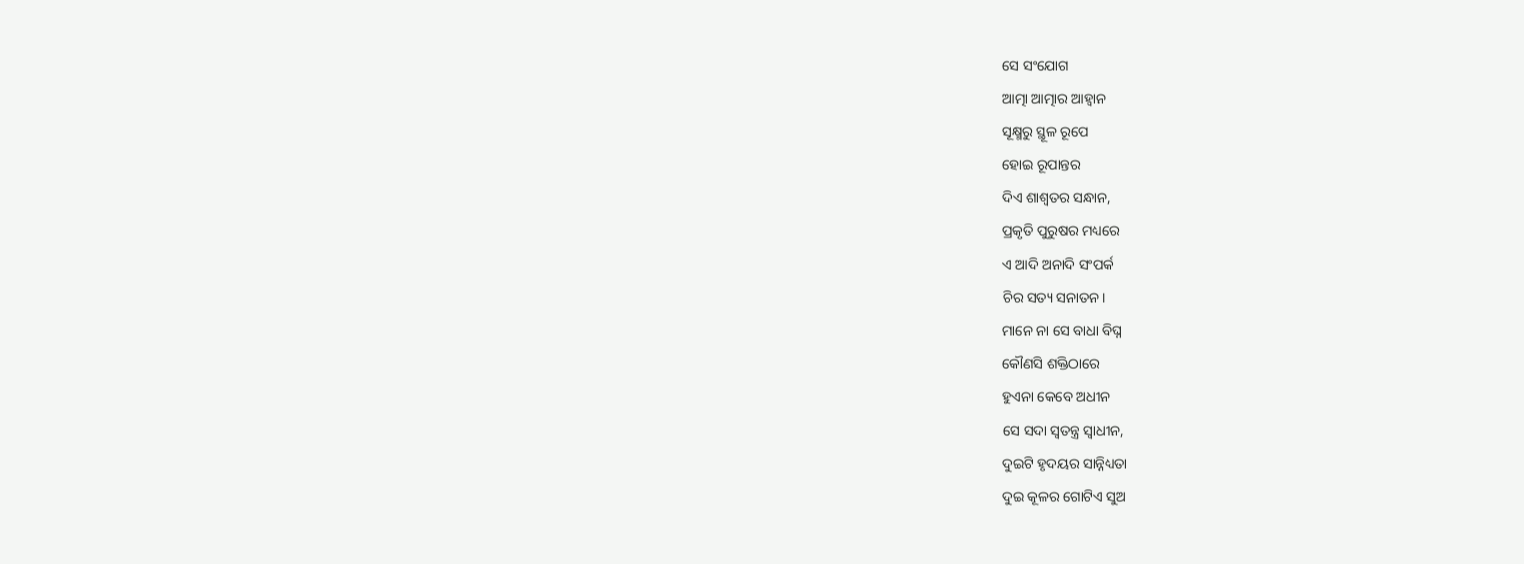ସେ ସଂଯୋଗ
ଆତ୍ମା ଆତ୍ମାର ଆହ୍ବାନ
ସୂକ୍ଷ୍ମରୁ ସ୍ଥୂଳ ରୂପେ
ହୋଇ ରୂପାନ୍ତର
ଦିଏ ଶାଶ୍ବତର ସନ୍ଧାନ,
ପ୍ରକୃତି ପୁରୁଷର ମଧ୍ୟରେ
ଏ ଆଦି ଅନାଦି ସଂପର୍କ
ଚିର ସତ୍ୟ ସନାତନ।
ମାନେ ନା ସେ ବାଧା ବିଘ୍ନ
କୌଣସି ଶକ୍ତିଠାରେ
ହୁଏନା କେବେ ଅଧୀନ
ସେ ସଦା ସ୍ୱତନ୍ତ୍ର ସ୍ଵାଧୀନ,
ଦୁଇଟି ହୃଦୟର ସାନ୍ନିଧ୍ୟତା
ଦୁଇ କୂଳର ଗୋଟିଏ ସୁଅ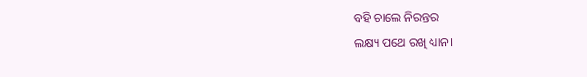ବହି ଚାଲେ ନିରନ୍ତର
ଲକ୍ଷ୍ୟ ପଥେ ରଖି ଧ୍ୟାନ।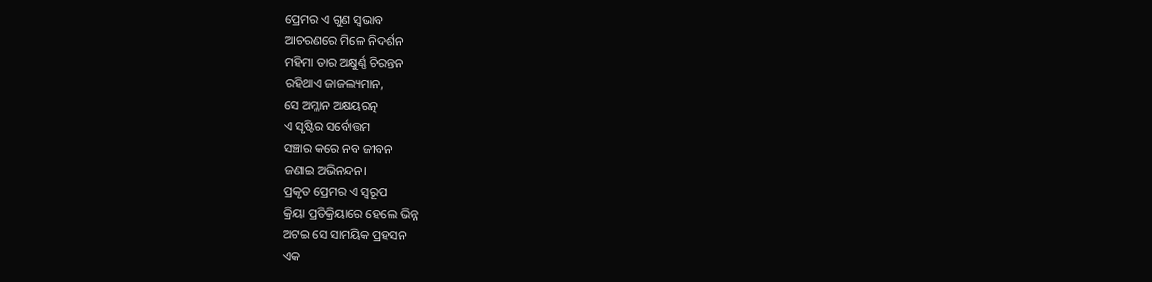ପ୍ରେମର ଏ ଗୁଣ ସ୍ବଭାବ
ଆଚରଣରେ ମିଳେ ନିଦର୍ଶନ
ମହିମା ତାର ଅକ୍ଷୁର୍ଣ୍ଣ ଚିରନ୍ତନ
ରହିଥାଏ ଜାଜଲ୍ୟମାନ,
ସେ ଅମ୍ଳାନ ଅକ୍ଷୟରତ୍ନ
ଏ ସୃଷ୍ଟିର ସର୍ବୋତ୍ତମ
ସଞ୍ଚାର କରେ ନବ ଜୀବନ
ଜଣାଇ ଅଭିନନ୍ଦନ।
ପ୍ରକୃତ ପ୍ରେମର ଏ ସ୍ବରୂପ
କ୍ରିୟା ପ୍ରତିକ୍ରିୟାରେ ହେଲେ ଭିନ୍ନ
ଅଟଇ ସେ ସାମୟିକ ପ୍ରହସନ
ଏକ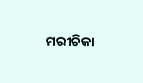ମରୀଚିକା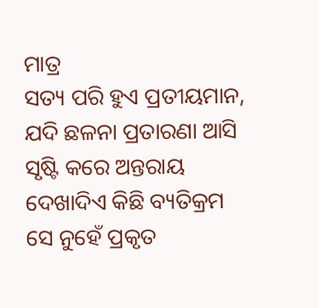ମାତ୍ର
ସତ୍ୟ ପରି ହୁଏ ପ୍ରତୀୟମାନ,
ଯଦି ଛଳନା ପ୍ରତାରଣା ଆସି
ସୃଷ୍ଟି କରେ ଅନ୍ତରାୟ
ଦେଖାଦିଏ କିଛି ବ୍ୟତିକ୍ରମ
ସେ ନୁହେଁ ପ୍ରକୃତ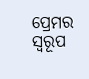ପ୍ରେମର ସ୍ଵରୂପ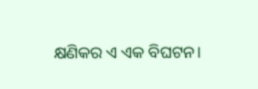କ୍ଷଣିକର ଏ ଏକ ବିଘଟନ।